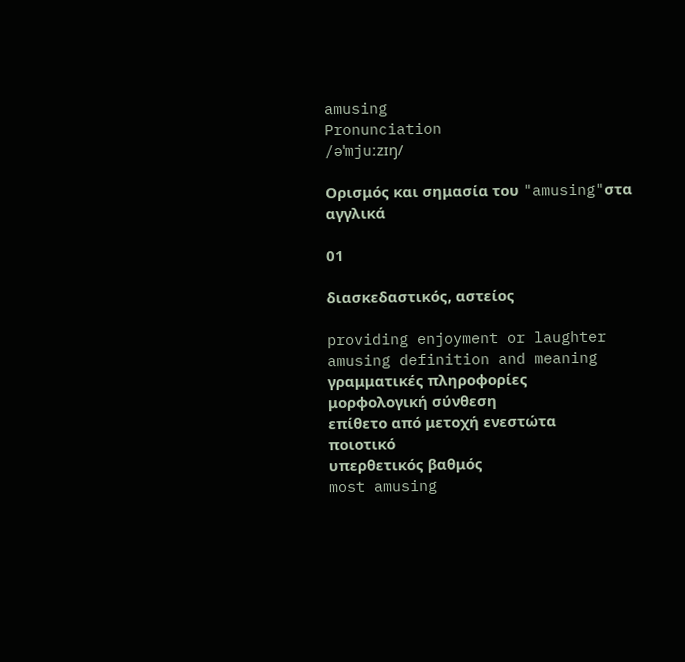amusing
Pronunciation
/əˈmjuːzɪŋ/

Ορισμός και σημασία του "amusing"στα αγγλικά

01

διασκεδαστικός, αστείος

providing enjoyment or laughter
amusing definition and meaning
γραμματικές πληροφορίες
μορφολογική σύνθεση
επίθετο από μετοχή ενεστώτα
ποιοτικό
υπερθετικός βαθμός
most amusing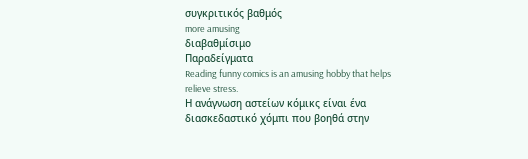συγκριτικός βαθμός
more amusing
διαβαθμίσιμο
Παραδείγματα
Reading funny comics is an amusing hobby that helps relieve stress.
Η ανάγνωση αστείων κόμικς είναι ένα διασκεδαστικό χόμπι που βοηθά στην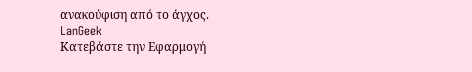ανακούφιση από το άγχος.
LanGeek
Κατεβάστε την Εφαρμογή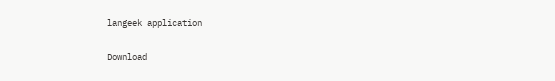langeek application

Download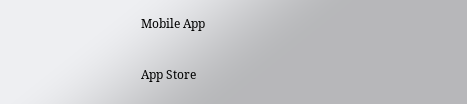Mobile App

App Store